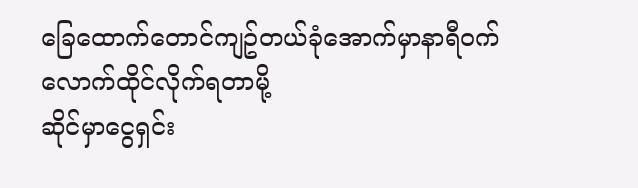ခြေထောက်တောင်ကျဥ်တယ်ခုံအောက်မှာနာရီဝက်လောက်ထိုင်လိုက်ရတာမို့
ဆိုင်မှာငွေရှင်း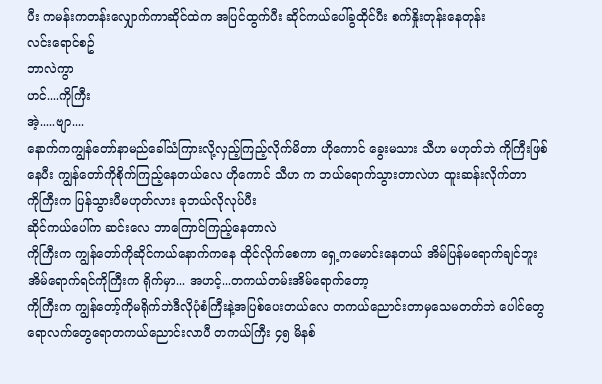ပီး ကမန်းကတန်းလျှောက်ကာဆိုင်ထဲက အပြင်ထွက်ပီး ဆိုင်ကယ်ပေါ်ခွထိုင်ပီး စက်နှိုးတုန်းနေတုန်း
လင်းရောင်စဥ်
ဘာလဲကွာ
ဟင်....ကိုကြီး
အဲ့.....ဗျာ....
နောက်ကကျွန်တော်နာမည်ခေါ်သံကြားလို့လှည့်ကြည့်လိုက်မိတာ ဟိုကောင် ခွေးမသား သီဟ မဟုတ်ဘဲ ကိုကြီးဖြစ်နေပီး ကျွန်တော်ကိုစိုက်ကြည့်နေတယ်လေ ဟိုကောင် သီဟ က ဘယ်ရောက်သွားတာလဲဟ ထူးဆန်းလိုက်တာ
ကိုကြီးက ပြန်သွားပီမဟုတ်လား ခုဘယ်လိုလုပ်ပီး
ဆိုင်ကယ်ပေါ်က ဆင်းလေ ဘာကြောင်ကြည့်နေတာလဲ
ကိုကြီးက ကျွန်တော်ကိုဆိုင်ကယ်နောက်ကနေ ထိုင်လိုက်စေကာ ရှေ့ကမောင်းနေတယ် အိမ်ပြန်မရောက်ချင်ဘူး အိမ်ရောက်ရင်ကိုကြီးက ရိုက်မှာ... အဟင့်...တကယ်တမ်းအိမ်ရောက်တော့
ကိုကြီးက ကျွန်တော့်ကိုမရိုက်ဘဲဒီလိုပုံစံကြီးနဲ့အပြစ်ပေးတယ်လေ တကယ်ညောင်းတာမှသေမတတ်ဘဲ ပေါင်တွေရောလက်တွေရောတကယ်ညောင်းလာပီ တကယ်ကြီး ၄၅ မိနစ်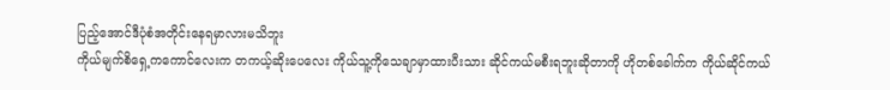ပြည့်အောင်ဒီပုံစံအတိုင်းနေရမှာလားမသိဘူး
ကိုယ်မျက်စိရှေ့ကကောင်လေးက တကယ့်ဆိုးပေလေး ကိုယ်သူ့ကိုသေချာမှာထားပီးသား ဆိုင်ကယ်မစီးရဘူးဆိုတာကို ဟိုတစ်ခေါက်က ကိုယ်ဆိုင်ကယ်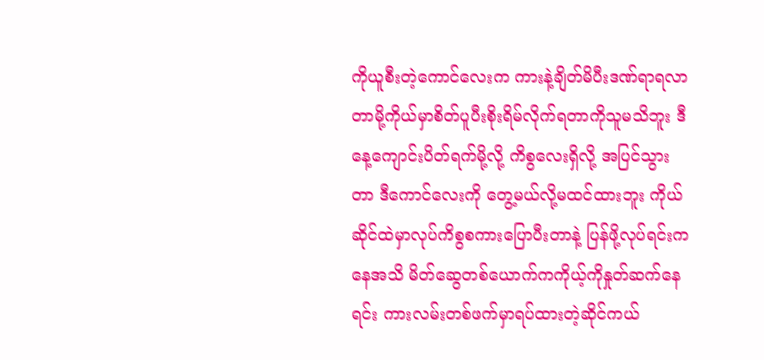ကိုယူစီးတဲ့ကောင်လေးက ကားနဲ့ချိတ်မိပီးဒဏ်ရာရလာတာမို့ကိုယ်မှာစိတ်ပူပီးစိုးရိမ်လိုက်ရတာကိုသူမသိဘူး ဒီနေ့ကျောင်းပိတ်ရက်မို့လို့ ကိစွလေးရှိလို့ အပြင်သွားတာ ဒီကောင်လေးကို တွေ့မယ်လို့မထင်ထားဘူး ကိုယ်ဆိုင်ထဲမှာလုပ်ကိစွစကားပြောပီးတာနဲ့ ပြန်ဖို့လုပ်ရင်းကနေအသိ မိတ်ဆွေတစ်ယောက်ကကိုယ့်ကိုနှုတ်ဆက်နေရင်း ကားလမ်းတစ်ဖက်မှာရပ်ထားတဲ့ဆိုင်ကယ်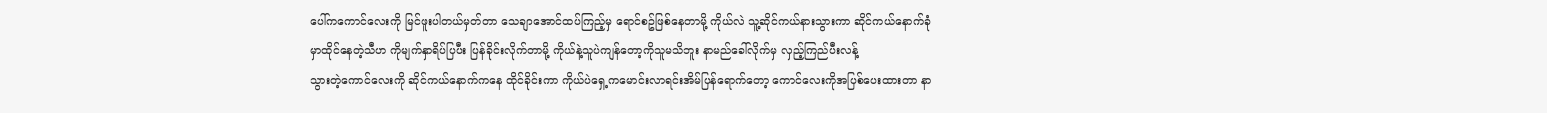ပေါ်ကကောင်လေးကို မြင်ဖူးပါတယ်မှတ်တာ သေချာအောင်ထပ်ကြည့်မှ ရောင်စဥ်ဖြစ်နေတာမို့ ကိုယ်လဲ သူ့ဆိုင်ကယ်နားသွားကာ ဆိုင်ကယ်နောက်ခုံမှာထိုင်နေတဲ့သီဟ ကိုမျက်နှာရိပ်ပြပီး ပြန်ခိုင်းလိုက်တာမို့ ကိုယ်နဲ့သူပဲကျန်တော့ကိုသူမသိဘူး နာမည်ခေါ်လိုက်မှ လှည့်ကြည်ပီးလန့်
သွားတဲ့ကောင်လေးကို ဆိုင်ကယ်နောက်ကနေ ထိုင်ခိုင်းကာ ကိုယ်ပဲရှေ့ကမောင်းလာရင်းအိမ်ပြန်ရောက်တော့ ကောင်လေးကိုအပြစ်ပေးထားတာ နာ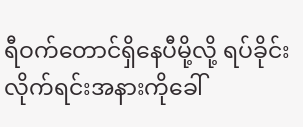ရီဝက်တောင်ရှိနေပီမို့လို့ ရပ်ခိုင်းလိုက်ရင်းအနားကိုခေါ်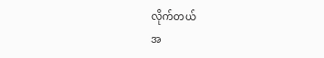လိုက်တယ်
အ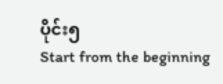ပိုင်း၅
Start from the beginning